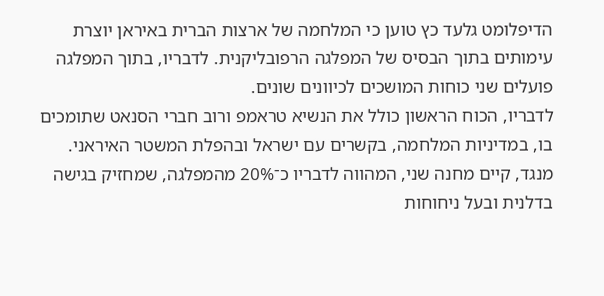הדיפלומט גלעד כץ טוען כי המלחמה של ארצות הברית באיראן יוצרת עימותים בתוך הבסיס של המפלגה הרפובליקנית. לדבריו, בתוך המפלגה פועלים שני כוחות המושכים לכיוונים שונים.
לדבריו, הכוח הראשון כולל את הנשיא טראמפ ורוב חברי הסנאט שתומכים בו, במדיניות המלחמה, בקשרים עם ישראל ובהפלת המשטר האיראני. מנגד, קיים מחנה שני, המהווה לדבריו כ־20% מהמפלגה, שמחזיק בגישה בדלנית ובעל ניחוחות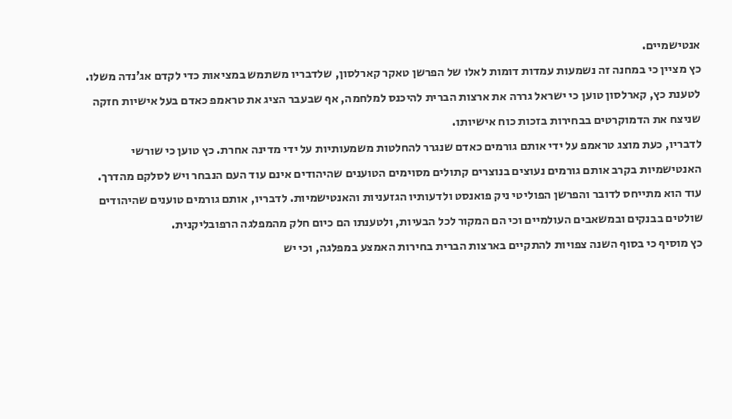אנטישמיים.
כץ מציין כי במחנה זה נשמעות עמדות דומות לאלו של הפרשן טאקר קארלסון, שלדבריו משתמש במציאות כדי לקדם אג’נדה משלו. לטענת כץ, קארלסון טוען כי ישראל גררה את ארצות הברית להיכנס למלחמה, אף שבעבר הציג את טראמפ כאדם בעל אישיות חזקה שניצח את הדמוקרטים בבחירות בזכות כוח אישיותו.
לדבריו, כעת מוצג טראמפ על ידי אותם גורמים כאדם שנגרר להחלטות משמעותיות על ידי מדינה אחרת. כץ טוען כי שורשי האנטישמיות בקרב אותם גורמים נעוצים בנוצרים קתולים מסוימים הטוענים שהיהודים אינם עוד העם הנבחר ויש לסלקם מהדרך.
עוד הוא מתייחס לדובר והפרשן הפוליטי ניק פואנסט ולדעותיו הגזעניות והאנטישמיות. לדבריו, אותם גורמים טוענים שהיהודים שולטים בבנקים ובמשאבים העולמיים וכי הם המקור לכל הבעיות, ולטענתו הם כיום חלק מהמפלגה הרפובליקנית.
כץ מוסיף כי בסוף השנה צפויות להתקיים בארצות הברית בחירות האמצע במפלגה, וכי יש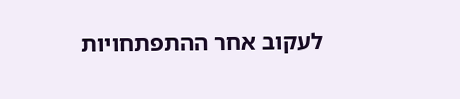לעקוב אחר ההתפתחויות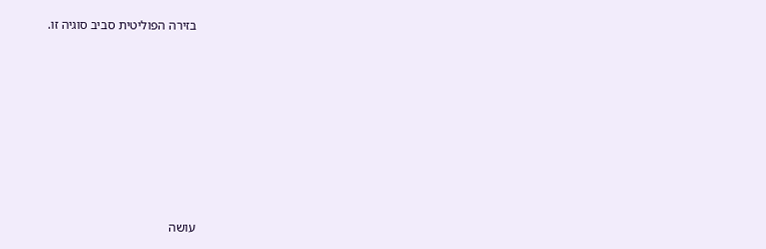בזירה הפוליטית סביב סוגיה זו.












עושה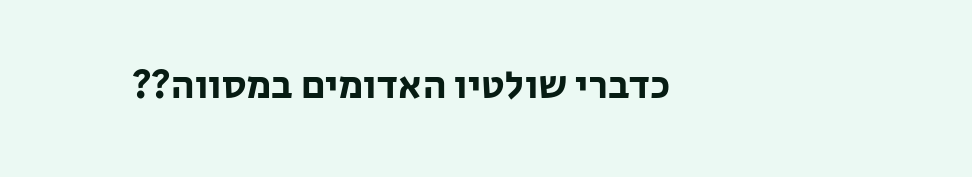כדברי שולטיו האדומים במסווה??